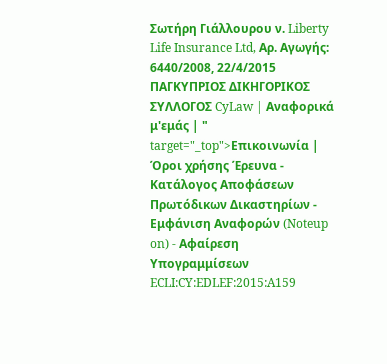Σωτήρη Γιάλλουρου ν. Liberty Life Insurance Ltd, Αρ. Αγωγής: 6440/2008, 22/4/2015 ΠΑΓΚΥΠΡΙΟΣ ΔΙΚΗΓΟΡΙΚΟΣ ΣΥΛΛΟΓΟΣ CyLaw | Αναφορικά μ'εμάς | " target="_top">Επικοινωνία | Όροι χρήσης Έρευνα - Κατάλογος Αποφάσεων Πρωτόδικων Δικαστηρίων - Εμφάνιση Αναφορών (Noteup on) - Αφαίρεση Υπογραμμίσεων ECLI:CY:EDLEF:2015:A159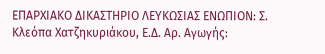ΕΠΑΡΧΙΑΚΟ ΔΙΚΑΣΤΗΡΙΟ ΛΕΥΚΩΣΙΑΣ ΕΝΩΠΙΟΝ: Σ. Κλεόπα Χατζηκυριάκου, Ε.Δ. Αρ. Αγωγής: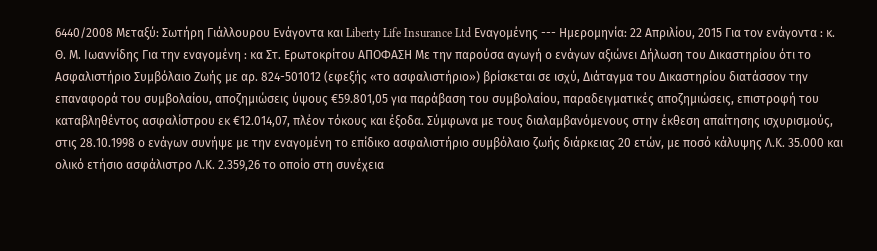6440/2008 Μεταξύ: Σωτήρη Γιάλλουρου Ενάγοντα και Liberty Life Insurance Ltd Εναγομένης --- Ημερομηνία: 22 Απριλίου, 2015 Για τον ενάγοντα : κ. Θ. Μ. Ιωαννίδης Για την εναγομένη : κα Στ. Ερωτοκρίτου ΑΠΟΦΑΣΗ Με την παρούσα αγωγή ο ενάγων αξιώνει Δήλωση του Δικαστηρίου ότι το Ασφαλιστήριο Συμβόλαιο Ζωής με αρ. 824-501012 (εφεξής «το ασφαλιστήριο») βρίσκεται σε ισχύ, Διάταγμα του Δικαστηρίου διατάσσον την επαναφορά του συμβολαίου, αποζημιώσεις ύψους €59.801,05 για παράβαση του συμβολαίου, παραδειγματικές αποζημιώσεις, επιστροφή του καταβληθέντος ασφαλίστρου εκ €12.014,07, πλέον τόκους και έξοδα. Σύμφωνα με τους διαλαμβανόμενους στην έκθεση απαίτησης ισχυρισμούς, στις 28.10.1998 ο ενάγων συνήψε με την εναγομένη το επίδικο ασφαλιστήριο συμβόλαιο ζωής διάρκειας 20 ετών, με ποσό κάλυψης Λ.Κ. 35.000 και ολικό ετήσιο ασφάλιστρο Λ.Κ. 2.359,26 το οποίο στη συνέχεια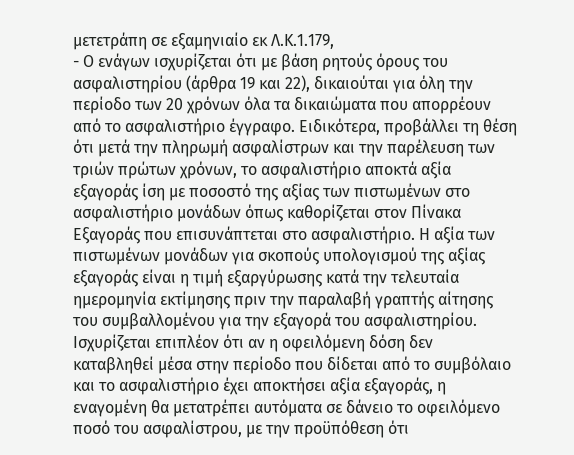μετετράπη σε εξαμηνιαίο εκ Λ.Κ.1.179,
- Ο ενάγων ισχυρίζεται ότι με βάση ρητούς όρους του ασφαλιστηρίου (άρθρα 19 και 22), δικαιούται για όλη την περίοδο των 20 χρόνων όλα τα δικαιώματα που απορρέουν από το ασφαλιστήριο έγγραφο. Ειδικότερα, προβάλλει τη θέση ότι μετά την πληρωμή ασφαλίστρων και την παρέλευση των τριών πρώτων χρόνων, το ασφαλιστήριο αποκτά αξία εξαγοράς ίση με ποσοστό της αξίας των πιστωμένων στο ασφαλιστήριο μονάδων όπως καθορίζεται στον Πίνακα Εξαγοράς που επισυνάπτεται στο ασφαλιστήριο. Η αξία των πιστωμένων μονάδων για σκοπούς υπολογισμού της αξίας εξαγοράς είναι η τιμή εξαργύρωσης κατά την τελευταία ημερομηνία εκτίμησης πριν την παραλαβή γραπτής αίτησης του συμβαλλομένου για την εξαγορά του ασφαλιστηρίου. Ισχυρίζεται επιπλέον ότι αν η οφειλόμενη δόση δεν καταβληθεί μέσα στην περίοδο που δίδεται από το συμβόλαιο και το ασφαλιστήριο έχει αποκτήσει αξία εξαγοράς, η εναγομένη θα μετατρέπει αυτόματα σε δάνειο το οφειλόμενο ποσό του ασφαλίστρου, με την προϋπόθεση ότι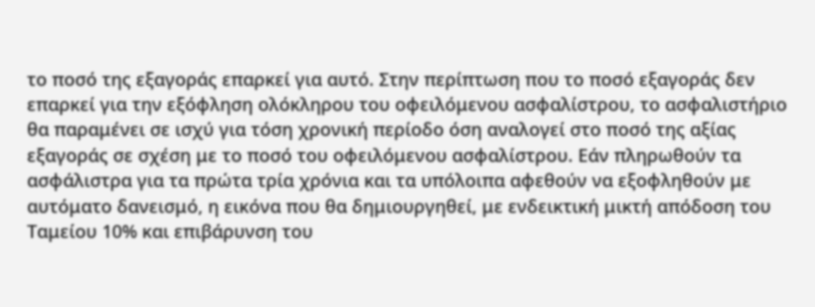το ποσό της εξαγοράς επαρκεί για αυτό. Στην περίπτωση που το ποσό εξαγοράς δεν επαρκεί για την εξόφληση ολόκληρου του οφειλόμενου ασφαλίστρου, το ασφαλιστήριο θα παραμένει σε ισχύ για τόση χρονική περίοδο όση αναλογεί στο ποσό της αξίας εξαγοράς σε σχέση με το ποσό του οφειλόμενου ασφαλίστρου. Εάν πληρωθούν τα ασφάλιστρα για τα πρώτα τρία χρόνια και τα υπόλοιπα αφεθούν να εξοφληθούν με αυτόματο δανεισμό, η εικόνα που θα δημιουργηθεί, με ενδεικτική μικτή απόδοση του Ταμείου 10% και επιβάρυνση του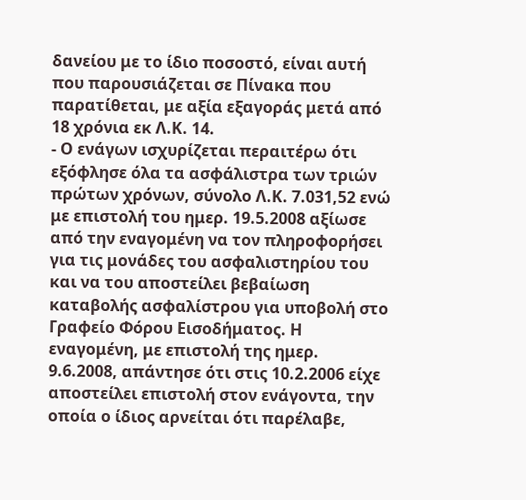δανείου με το ίδιο ποσοστό, είναι αυτή που παρουσιάζεται σε Πίνακα που παρατίθεται, με αξία εξαγοράς μετά από 18 χρόνια εκ Λ.Κ. 14.
- Ο ενάγων ισχυρίζεται περαιτέρω ότι εξόφλησε όλα τα ασφάλιστρα των τριών πρώτων χρόνων, σύνολο Λ.Κ. 7.031,52 ενώ με επιστολή του ημερ. 19.5.2008 αξίωσε από την εναγομένη να τον πληροφορήσει για τις μονάδες του ασφαλιστηρίου του και να του αποστείλει βεβαίωση καταβολής ασφαλίστρου για υποβολή στο Γραφείο Φόρου Εισοδήματος. Η εναγομένη, με επιστολή της ημερ. 9.6.2008, απάντησε ότι στις 10.2.2006 είχε αποστείλει επιστολή στον ενάγοντα, την οποία ο ίδιος αρνείται ότι παρέλαβε,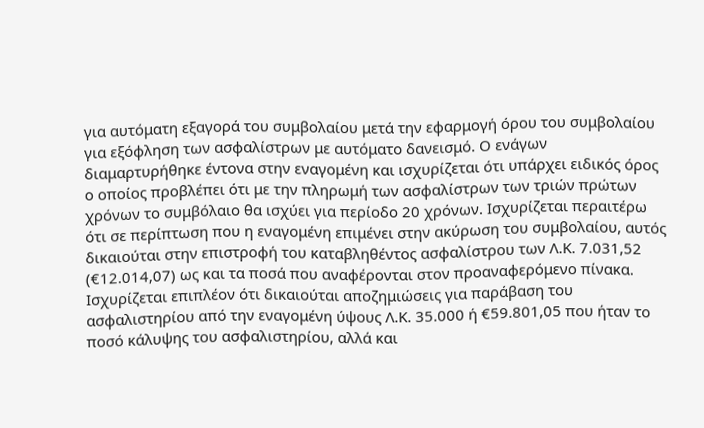για αυτόματη εξαγορά του συμβολαίου μετά την εφαρμογή όρου του συμβολαίου για εξόφληση των ασφαλίστρων με αυτόματο δανεισμό. Ο ενάγων διαμαρτυρήθηκε έντονα στην εναγομένη και ισχυρίζεται ότι υπάρχει ειδικός όρος ο οποίος προβλέπει ότι με την πληρωμή των ασφαλίστρων των τριών πρώτων χρόνων το συμβόλαιο θα ισχύει για περίοδο 20 χρόνων. Ισχυρίζεται περαιτέρω ότι σε περίπτωση που η εναγομένη επιμένει στην ακύρωση του συμβολαίου, αυτός δικαιούται στην επιστροφή του καταβληθέντος ασφαλίστρου των Λ.Κ. 7.031,52 (€12.014,07) ως και τα ποσά που αναφέρονται στον προαναφερόμενο πίνακα. Ισχυρίζεται επιπλέον ότι δικαιούται αποζημιώσεις για παράβαση του ασφαλιστηρίου από την εναγομένη ύψους Λ.Κ. 35.000 ή €59.801,05 που ήταν το ποσό κάλυψης του ασφαλιστηρίου, αλλά και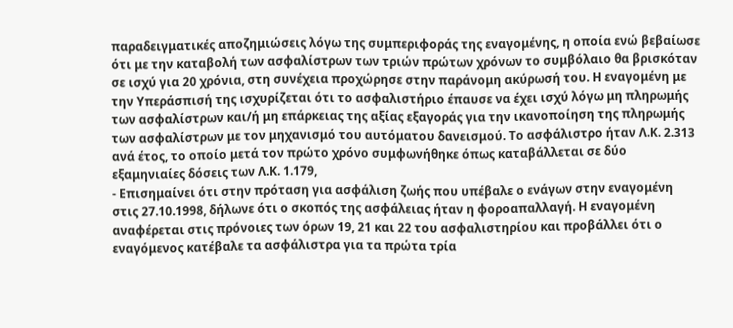παραδειγματικές αποζημιώσεις λόγω της συμπεριφοράς της εναγομένης, η οποία ενώ βεβαίωσε ότι με την καταβολή των ασφαλίστρων των τριών πρώτων χρόνων το συμβόλαιο θα βρισκόταν σε ισχύ για 20 χρόνια, στη συνέχεια προχώρησε στην παράνομη ακύρωσή του. Η εναγομένη με την Υπεράσπισή της ισχυρίζεται ότι το ασφαλιστήριο έπαυσε να έχει ισχύ λόγω μη πληρωμής των ασφαλίστρων και/ή μη επάρκειας της αξίας εξαγοράς για την ικανοποίηση της πληρωμής των ασφαλίστρων με τον μηχανισμό του αυτόματου δανεισμού. Το ασφάλιστρο ήταν Λ.Κ. 2.313 ανά έτος, το οποίο μετά τον πρώτο χρόνο συμφωνήθηκε όπως καταβάλλεται σε δύο εξαμηνιαίες δόσεις των Λ.Κ. 1.179,
- Επισημαίνει ότι στην πρόταση για ασφάλιση ζωής που υπέβαλε ο ενάγων στην εναγομένη στις 27.10.1998, δήλωνε ότι ο σκοπός της ασφάλειας ήταν η φοροαπαλλαγή. Η εναγομένη αναφέρεται στις πρόνοιες των όρων 19, 21 και 22 του ασφαλιστηρίου και προβάλλει ότι ο εναγόμενος κατέβαλε τα ασφάλιστρα για τα πρώτα τρία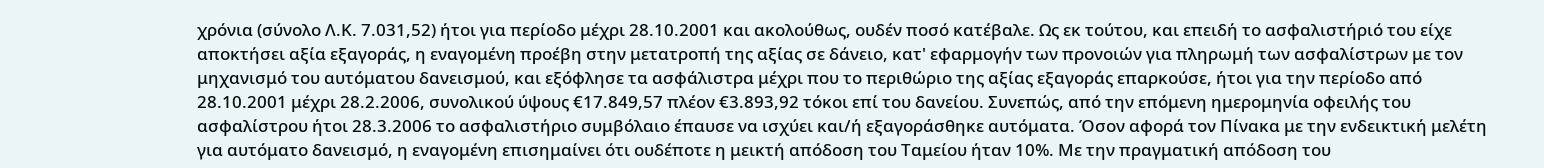χρόνια (σύνολο Λ.Κ. 7.031,52) ήτοι για περίοδο μέχρι 28.10.2001 και ακολούθως, ουδέν ποσό κατέβαλε. Ως εκ τούτου, και επειδή το ασφαλιστήριό του είχε αποκτήσει αξία εξαγοράς, η εναγομένη προέβη στην μετατροπή της αξίας σε δάνειο, κατ' εφαρμογήν των προνοιών για πληρωμή των ασφαλίστρων με τον μηχανισμό του αυτόματου δανεισμού, και εξόφλησε τα ασφάλιστρα μέχρι που το περιθώριο της αξίας εξαγοράς επαρκούσε, ήτοι για την περίοδο από 28.10.2001 μέχρι 28.2.2006, συνολικού ύψους €17.849,57 πλέον €3.893,92 τόκοι επί του δανείου. Συνεπώς, από την επόμενη ημερομηνία οφειλής του ασφαλίστρου ήτοι 28.3.2006 το ασφαλιστήριο συμβόλαιο έπαυσε να ισχύει και/ή εξαγοράσθηκε αυτόματα. Όσον αφορά τον Πίνακα με την ενδεικτική μελέτη για αυτόματο δανεισμό, η εναγομένη επισημαίνει ότι ουδέποτε η μεικτή απόδοση του Ταμείου ήταν 10%. Με την πραγματική απόδοση του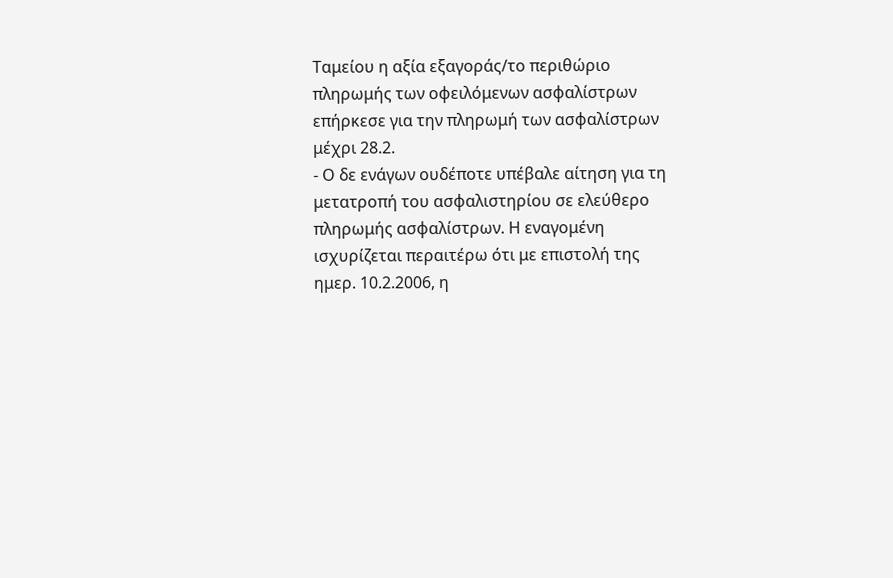Ταμείου η αξία εξαγοράς/το περιθώριο πληρωμής των οφειλόμενων ασφαλίστρων επήρκεσε για την πληρωμή των ασφαλίστρων μέχρι 28.2.
- Ο δε ενάγων ουδέποτε υπέβαλε αίτηση για τη μετατροπή του ασφαλιστηρίου σε ελεύθερο πληρωμής ασφαλίστρων. Η εναγομένη ισχυρίζεται περαιτέρω ότι με επιστολή της ημερ. 10.2.2006, η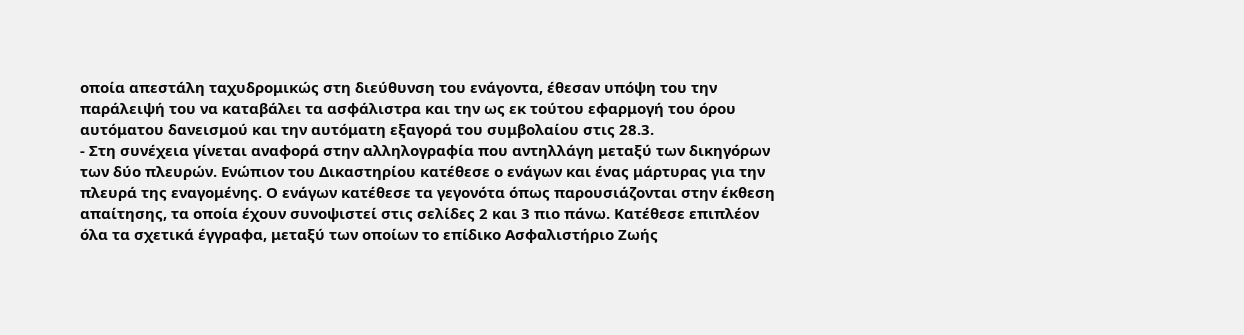οποία απεστάλη ταχυδρομικώς στη διεύθυνση του ενάγοντα, έθεσαν υπόψη του την παράλειψή του να καταβάλει τα ασφάλιστρα και την ως εκ τούτου εφαρμογή του όρου αυτόματου δανεισμού και την αυτόματη εξαγορά του συμβολαίου στις 28.3.
- Στη συνέχεια γίνεται αναφορά στην αλληλογραφία που αντηλλάγη μεταξύ των δικηγόρων των δύο πλευρών. Ενώπιον του Δικαστηρίου κατέθεσε ο ενάγων και ένας μάρτυρας για την πλευρά της εναγομένης. Ο ενάγων κατέθεσε τα γεγονότα όπως παρουσιάζονται στην έκθεση απαίτησης, τα οποία έχουν συνοψιστεί στις σελίδες 2 και 3 πιο πάνω. Κατέθεσε επιπλέον όλα τα σχετικά έγγραφα, μεταξύ των οποίων το επίδικο Ασφαλιστήριο Ζωής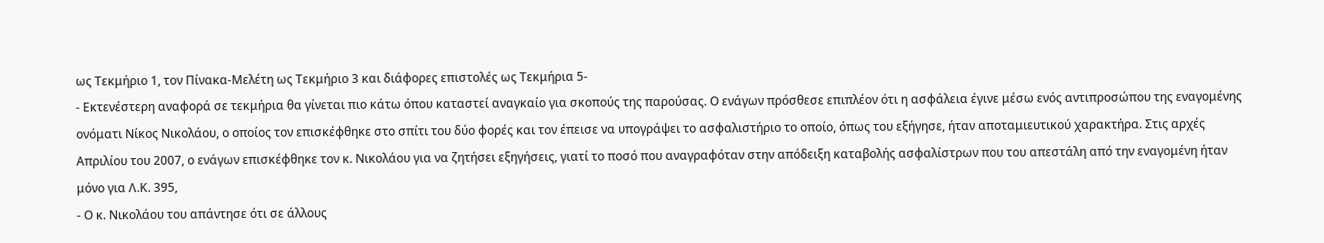ως Τεκμήριο 1, τον Πίνακα-Μελέτη ως Τεκμήριο 3 και διάφορες επιστολές ως Τεκμήρια 5-
- Εκτενέστερη αναφορά σε τεκμήρια θα γίνεται πιο κάτω όπου καταστεί αναγκαίο για σκοπούς της παρούσας. Ο ενάγων πρόσθεσε επιπλέον ότι η ασφάλεια έγινε μέσω ενός αντιπροσώπου της εναγομένης ονόματι Νίκος Νικολάου, ο οποίος τον επισκέφθηκε στο σπίτι του δύο φορές και τον έπεισε να υπογράψει το ασφαλιστήριο το οποίο, όπως του εξήγησε, ήταν αποταμιευτικού χαρακτήρα. Στις αρχές Απριλίου του 2007, ο ενάγων επισκέφθηκε τον κ. Νικολάου για να ζητήσει εξηγήσεις, γιατί το ποσό που αναγραφόταν στην απόδειξη καταβολής ασφαλίστρων που του απεστάλη από την εναγομένη ήταν μόνο για Λ.Κ. 395,
- Ο κ. Νικολάου του απάντησε ότι σε άλλους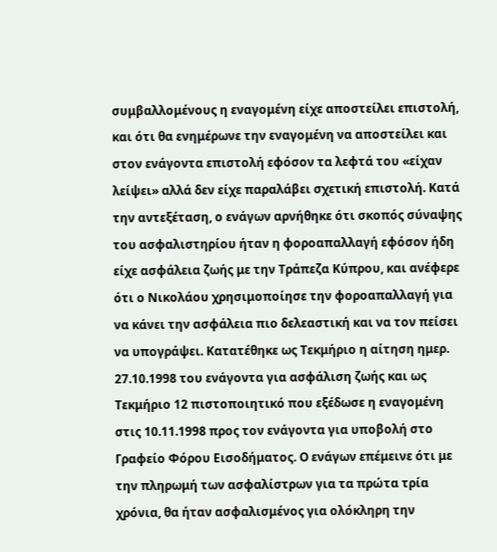συμβαλλομένους η εναγομένη είχε αποστείλει επιστολή, και ότι θα ενημέρωνε την εναγομένη να αποστείλει και στον ενάγοντα επιστολή εφόσον τα λεφτά του «είχαν λείψει» αλλά δεν είχε παραλάβει σχετική επιστολή. Κατά την αντεξέταση, ο ενάγων αρνήθηκε ότι σκοπός σύναψης του ασφαλιστηρίου ήταν η φοροαπαλλαγή εφόσον ήδη είχε ασφάλεια ζωής με την Τράπεζα Κύπρου, και ανέφερε ότι ο Νικολάου χρησιμοποίησε την φοροαπαλλαγή για να κάνει την ασφάλεια πιο δελεαστική και να τον πείσει να υπογράψει. Κατατέθηκε ως Τεκμήριο η αίτηση ημερ. 27.10.1998 του ενάγοντα για ασφάλιση ζωής και ως Τεκμήριο 12 πιστοποιητικό που εξέδωσε η εναγομένη στις 10.11.1998 προς τον ενάγοντα για υποβολή στο Γραφείο Φόρου Εισοδήματος. Ο ενάγων επέμεινε ότι με την πληρωμή των ασφαλίστρων για τα πρώτα τρία χρόνια, θα ήταν ασφαλισμένος για ολόκληρη την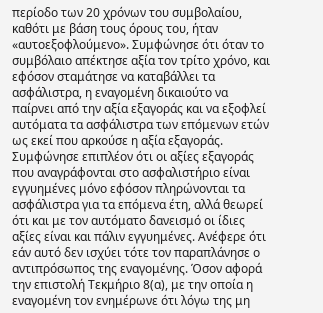περίοδο των 20 χρόνων του συμβολαίου, καθότι με βάση τους όρους του, ήταν «αυτοεξοφλούμενο». Συμφώνησε ότι όταν το συμβόλαιο απέκτησε αξία τον τρίτο χρόνο, και εφόσον σταμάτησε να καταβάλλει τα ασφάλιστρα, η εναγομένη δικαιούτο να παίρνει από την αξία εξαγοράς και να εξοφλεί αυτόματα τα ασφάλιστρα των επόμενων ετών ως εκεί που αρκούσε η αξία εξαγοράς. Συμφώνησε επιπλέον ότι οι αξίες εξαγοράς που αναγράφονται στο ασφαλιστήριο είναι εγγυημένες μόνο εφόσον πληρώνονται τα ασφάλιστρα για τα επόμενα έτη, αλλά θεωρεί ότι και με τον αυτόματο δανεισμό οι ίδιες αξίες είναι και πάλιν εγγυημένες. Ανέφερε ότι εάν αυτό δεν ισχύει τότε τον παραπλάνησε ο αντιπρόσωπος της εναγομένης. Όσον αφορά την επιστολή Τεκμήριο 8(α), με την οποία η εναγομένη τον ενημέρωνε ότι λόγω της μη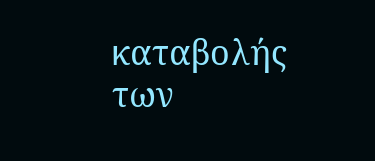καταβολής των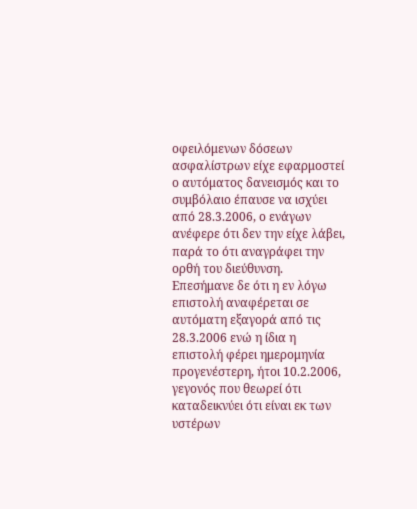οφειλόμενων δόσεων ασφαλίστρων είχε εφαρμοστεί ο αυτόματος δανεισμός και το συμβόλαιο έπαυσε να ισχύει από 28.3.2006, ο ενάγων ανέφερε ότι δεν την είχε λάβει, παρά το ότι αναγράφει την ορθή του διεύθυνση. Επεσήμανε δε ότι η εν λόγω επιστολή αναφέρεται σε αυτόματη εξαγορά από τις 28.3.2006 ενώ η ίδια η επιστολή φέρει ημερομηνία προγενέστερη, ήτοι 10.2.2006, γεγονός που θεωρεί ότι καταδεικνύει ότι είναι εκ των υστέρων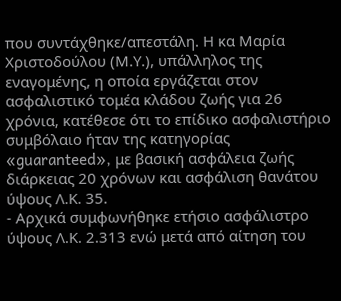που συντάχθηκε/απεστάλη. Η κα Μαρία Χριστοδούλου (Μ.Υ.), υπάλληλος της εναγομένης, η οποία εργάζεται στον ασφαλιστικό τομέα κλάδου ζωής για 26 χρόνια, κατέθεσε ότι το επίδικο ασφαλιστήριο συμβόλαιο ήταν της κατηγορίας «guaranteed», με βασική ασφάλεια ζωής διάρκειας 20 χρόνων και ασφάλιση θανάτου ύψους Λ.Κ. 35.
- Αρχικά συμφωνήθηκε ετήσιο ασφάλιστρο ύψους Λ.Κ. 2.313 ενώ μετά από αίτηση του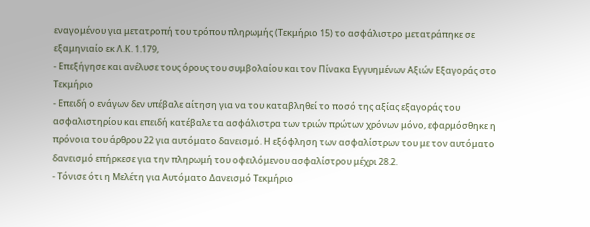εναγομένου για μετατροπή του τρόπου πληρωμής (Τεκμήριο 15) το ασφάλιστρο μετατράπηκε σε εξαμηνιαίο εκ Λ.Κ. 1.179,
- Επεξήγησε και ανέλυσε τους όρους του συμβολαίου και τον Πίνακα Εγγυημένων Αξιών Εξαγοράς στο Τεκμήριο
- Επειδή ο ενάγων δεν υπέβαλε αίτηση για να του καταβληθεί το ποσό της αξίας εξαγοράς του ασφαλιστηρίου και επειδή κατέβαλε τα ασφάλιστρα των τριών πρώτων χρόνων μόνο, εφαρμόσθηκε η πρόνοια του άρθρου 22 για αυτόματο δανεισμό. Η εξόφληση των ασφαλίστρων του με τον αυτόματο δανεισμό επήρκεσε για την πληρωμή του οφειλόμενου ασφαλίστρου μέχρι 28.2.
- Τόνισε ότι η Μελέτη για Αυτόματο Δανεισμό Τεκμήριο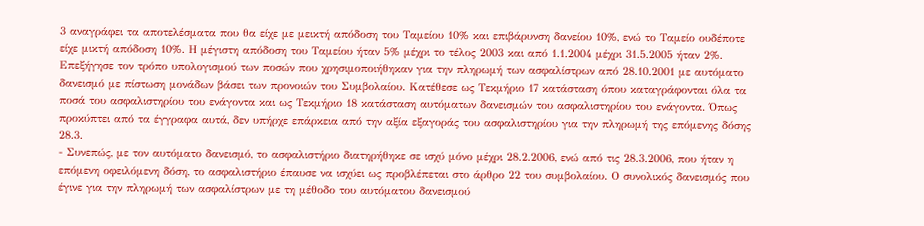3 αναγράφει τα αποτελέσματα που θα είχε με μεικτή απόδοση του Ταμείου 10% και επιβάρυνση δανείου 10%, ενώ το Ταμείο ουδέποτε είχε μικτή απόδοση 10%. Η μέγιστη απόδοση του Ταμείου ήταν 5% μέχρι το τέλος 2003 και από 1.1.2004 μέχρι 31.5.2005 ήταν 2%. Επεξήγησε τον τρόπο υπολογισμού των ποσών που χρησιμοποιήθηκαν για την πληρωμή των ασφαλίστρων από 28.10.2001 με αυτόματο δανεισμό με πίστωση μονάδων βάσει των προνοιών του Συμβολαίου. Κατέθεσε ως Τεκμήριο 17 κατάσταση όπου καταγράφονται όλα τα ποσά του ασφαλιστηρίου του ενάγοντα και ως Τεκμήριο 18 κατάσταση αυτόματων δανεισμών του ασφαλιστηρίου του ενάγοντα. Όπως προκύπτει από τα έγγραφα αυτά, δεν υπήρχε επάρκεια από την αξία εξαγοράς του ασφαλιστηρίου για την πληρωμή της επόμενης δόσης 28.3.
- Συνεπώς, με τον αυτόματο δανεισμό, το ασφαλιστήριο διατηρήθηκε σε ισχύ μόνο μέχρι 28.2.2006, ενώ από τις 28.3.2006, που ήταν η επόμενη οφειλόμενη δόση, το ασφαλιστήριο έπαυσε να ισχύει ως προβλέπεται στο άρθρο 22 του συμβολαίου. Ο συνολικός δανεισμός που έγινε για την πληρωμή των ασφαλίστρων με τη μέθοδο του αυτόματου δανεισμού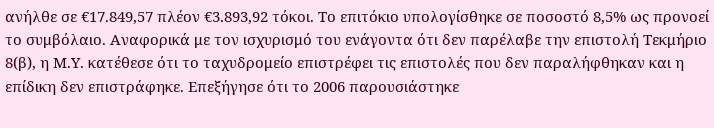ανήλθε σε €17.849,57 πλέον €3.893,92 τόκοι. Το επιτόκιο υπολογίσθηκε σε ποσοστό 8,5% ως προνοεί το συμβόλαιο. Αναφορικά με τον ισχυρισμό του ενάγοντα ότι δεν παρέλαβε την επιστολή Τεκμήριο 8(β), η Μ.Υ. κατέθεσε ότι το ταχυδρομείο επιστρέφει τις επιστολές που δεν παραλήφθηκαν και η επίδικη δεν επιστράφηκε. Επεξήγησε ότι το 2006 παρουσιάστηκε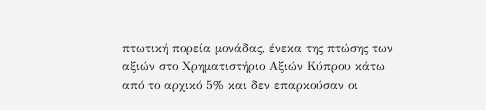πτωτική πορεία μονάδας, ένεκα της πτώσης των αξιών στο Χρηματιστήριο Αξιών Κύπρου κάτω από το αρχικό 5% και δεν επαρκούσαν οι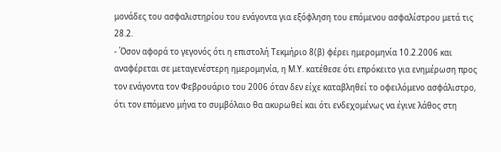μονάδες του ασφαλιστηρίου του ενάγοντα για εξόφληση του επόμενου ασφαλίστρου μετά τις 28.2.
- Όσον αφορά το γεγονός ότι η επιστολή Τεκμήριο 8(β) φέρει ημερομηνία 10.2.2006 και αναφέρεται σε μεταγενέστερη ημερομηνία, η Μ.Υ. κατέθεσε ότι επρόκειτο για ενημέρωση προς τον ενάγοντα τον Φεβρουάριο του 2006 όταν δεν είχε καταβληθεί το οφειλόμενο ασφάλιστρο, ότι τον επόμενο μήνα το συμβόλαιο θα ακυρωθεί και ότι ενδεχομένως να έγινε λάθος στη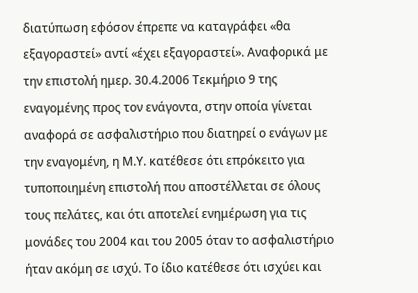διατύπωση εφόσον έπρεπε να καταγράφει «θα εξαγοραστεί» αντί «έχει εξαγοραστεί». Αναφορικά με την επιστολή ημερ. 30.4.2006 Τεκμήριο 9 της εναγομένης προς τον ενάγοντα, στην οποία γίνεται αναφορά σε ασφαλιστήριο που διατηρεί ο ενάγων με την εναγομένη, η Μ.Υ. κατέθεσε ότι επρόκειτο για τυποποιημένη επιστολή που αποστέλλεται σε όλους τους πελάτες, και ότι αποτελεί ενημέρωση για τις μονάδες του 2004 και του 2005 όταν το ασφαλιστήριο ήταν ακόμη σε ισχύ. Το ίδιο κατέθεσε ότι ισχύει και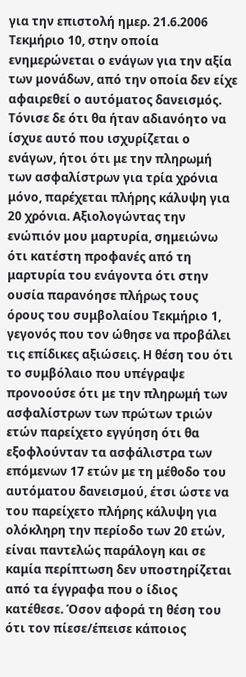για την επιστολή ημερ. 21.6.2006 Τεκμήριο 10, στην οποία ενημερώνεται ο ενάγων για την αξία των μονάδων, από την οποία δεν είχε αφαιρεθεί ο αυτόματος δανεισμός. Τόνισε δε ότι θα ήταν αδιανόητο να ίσχυε αυτό που ισχυρίζεται ο ενάγων, ήτοι ότι με την πληρωμή των ασφαλίστρων για τρία χρόνια μόνο, παρέχεται πλήρης κάλυψη για 20 χρόνια. Αξιολογώντας την ενώπιόν μου μαρτυρία, σημειώνω ότι κατέστη προφανές από τη μαρτυρία του ενάγοντα ότι στην ουσία παρανόησε πλήρως τους όρους του συμβολαίου Τεκμήριο 1, γεγονός που τον ώθησε να προβάλει τις επίδικες αξιώσεις. Η θέση του ότι το συμβόλαιο που υπέγραψε προνοούσε ότι με την πληρωμή των ασφαλίστρων των πρώτων τριών ετών παρείχετο εγγύηση ότι θα εξοφλούνταν τα ασφάλιστρα των επόμενων 17 ετών με τη μέθοδο του αυτόματου δανεισμού, έτσι ώστε να του παρείχετο πλήρης κάλυψη για ολόκληρη την περίοδο των 20 ετών, είναι παντελώς παράλογη και σε καμία περίπτωση δεν υποστηρίζεται από τα έγγραφα που ο ίδιος κατέθεσε. Όσον αφορά τη θέση του ότι τον πίεσε/έπεισε κάποιος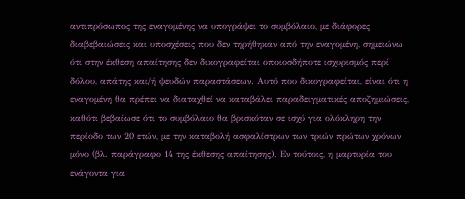αντιπρόσωπος της εναγομένης να υπογράψει το συμβόλαιο, με διάφορες διαβεβαιώσεις και υποσχέσεις που δεν τηρήθηκαν από την εναγομένη, σημειώνω ότι στην έκθεση απαίτησης δεν δικογραφείται οποιοσδήποτε ισχυρισμός περί δόλου, απάτης και/ή ψευδών παραστάσεων. Αυτό που δικογραφείται, είναι ότι η εναγομένη θα πρέπει να διαταχθεί να καταβάλει παραδειγματικές αποζημιώσεις, καθότι βεβαίωσε ότι το συμβόλαιο θα βρισκόταν σε ισχύ για ολόκληρη την περίοδο των 20 ετών, με την καταβολή ασφαλίστρων των τριών πρώτων χρόνων μόνο (βλ. παράγραφο 14 της έκθεσης απαίτησης). Εν τούτοις, η μαρτυρία του ενάγοντα για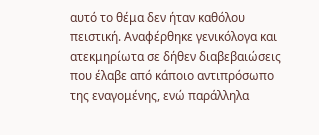αυτό το θέμα δεν ήταν καθόλου πειστική. Αναφέρθηκε γενικόλογα και ατεκμηρίωτα σε δήθεν διαβεβαιώσεις που έλαβε από κάποιο αντιπρόσωπο της εναγομένης, ενώ παράλληλα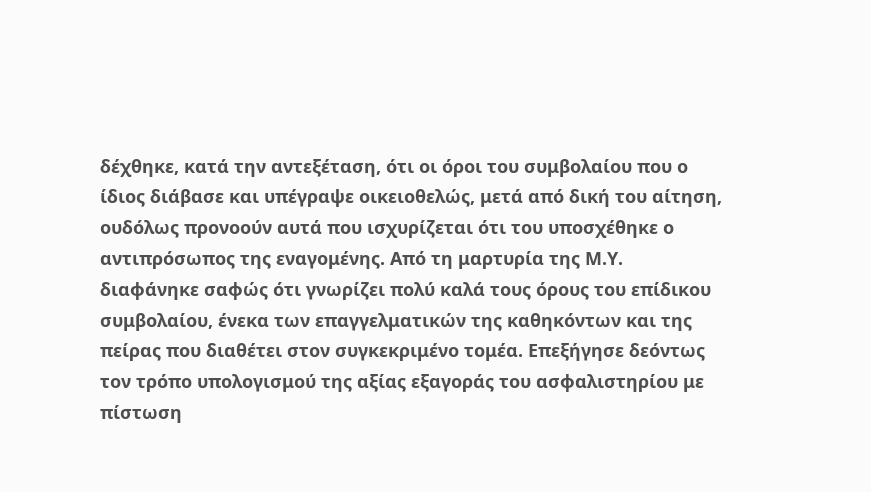δέχθηκε, κατά την αντεξέταση, ότι οι όροι του συμβολαίου που ο ίδιος διάβασε και υπέγραψε οικειοθελώς, μετά από δική του αίτηση, ουδόλως προνοούν αυτά που ισχυρίζεται ότι του υποσχέθηκε ο αντιπρόσωπος της εναγομένης. Από τη μαρτυρία της Μ.Υ. διαφάνηκε σαφώς ότι γνωρίζει πολύ καλά τους όρους του επίδικου συμβολαίου, ένεκα των επαγγελματικών της καθηκόντων και της πείρας που διαθέτει στον συγκεκριμένο τομέα. Επεξήγησε δεόντως τον τρόπο υπολογισμού της αξίας εξαγοράς του ασφαλιστηρίου με πίστωση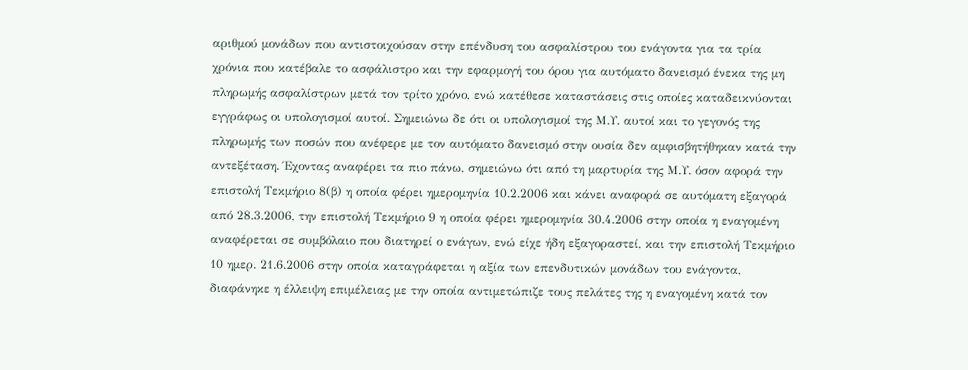αριθμού μονάδων που αντιστοιχούσαν στην επένδυση του ασφαλίστρου του ενάγοντα για τα τρία χρόνια που κατέβαλε το ασφάλιστρο και την εφαρμογή του όρου για αυτόματο δανεισμό ένεκα της μη πληρωμής ασφαλίστρων μετά τον τρίτο χρόνο, ενώ κατέθεσε καταστάσεις στις οποίες καταδεικνύονται εγγράφως οι υπολογισμοί αυτοί. Σημειώνω δε ότι οι υπολογισμοί της Μ.Υ. αυτοί και το γεγονός της πληρωμής των ποσών που ανέφερε με τον αυτόματο δανεισμό στην ουσία δεν αμφισβητήθηκαν κατά την αντεξέταση. Έχοντας αναφέρει τα πιο πάνω, σημειώνω ότι από τη μαρτυρία της Μ.Υ. όσον αφορά την επιστολή Τεκμήριο 8(β) η οποία φέρει ημερομηνία 10.2.2006 και κάνει αναφορά σε αυτόματη εξαγορά από 28.3.2006, την επιστολή Τεκμήριο 9 η οποία φέρει ημερομηνία 30.4.2006 στην οποία η εναγομένη αναφέρεται σε συμβόλαιο που διατηρεί ο ενάγων, ενώ είχε ήδη εξαγοραστεί, και την επιστολή Τεκμήριο 10 ημερ. 21.6.2006 στην οποία καταγράφεται η αξία των επενδυτικών μονάδων του ενάγοντα, διαφάνηκε η έλλειψη επιμέλειας με την οποία αντιμετώπιζε τους πελάτες της η εναγομένη κατά τον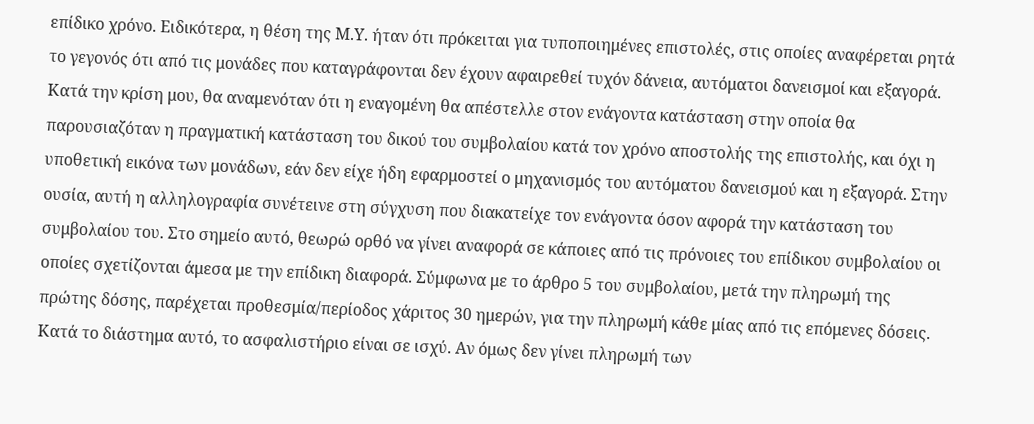επίδικο χρόνο. Ειδικότερα, η θέση της Μ.Υ. ήταν ότι πρόκειται για τυποποιημένες επιστολές, στις οποίες αναφέρεται ρητά το γεγονός ότι από τις μονάδες που καταγράφονται δεν έχουν αφαιρεθεί τυχόν δάνεια, αυτόματοι δανεισμοί και εξαγορά. Κατά την κρίση μου, θα αναμενόταν ότι η εναγομένη θα απέστελλε στον ενάγοντα κατάσταση στην οποία θα παρουσιαζόταν η πραγματική κατάσταση του δικού του συμβολαίου κατά τον χρόνο αποστολής της επιστολής, και όχι η υποθετική εικόνα των μονάδων, εάν δεν είχε ήδη εφαρμοστεί ο μηχανισμός του αυτόματου δανεισμού και η εξαγορά. Στην ουσία, αυτή η αλληλογραφία συνέτεινε στη σύγχυση που διακατείχε τον ενάγοντα όσον αφορά την κατάσταση του συμβολαίου του. Στο σημείο αυτό, θεωρώ ορθό να γίνει αναφορά σε κάποιες από τις πρόνοιες του επίδικου συμβολαίου οι οποίες σχετίζονται άμεσα με την επίδικη διαφορά. Σύμφωνα με το άρθρο 5 του συμβολαίου, μετά την πληρωμή της πρώτης δόσης, παρέχεται προθεσμία/περίοδος χάριτος 30 ημερών, για την πληρωμή κάθε μίας από τις επόμενες δόσεις. Κατά το διάστημα αυτό, το ασφαλιστήριο είναι σε ισχύ. Αν όμως δεν γίνει πληρωμή των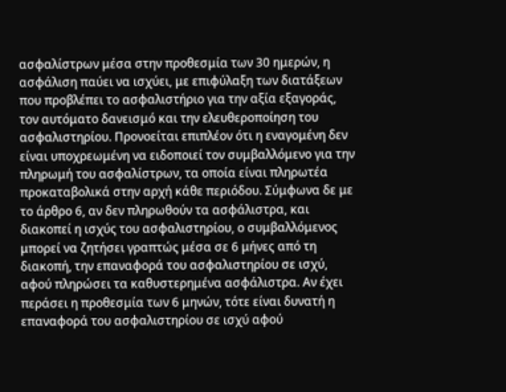ασφαλίστρων μέσα στην προθεσμία των 30 ημερών, η ασφάλιση παύει να ισχύει, με επιφύλαξη των διατάξεων που προβλέπει το ασφαλιστήριο για την αξία εξαγοράς, τον αυτόματο δανεισμό και την ελευθεροποίηση του ασφαλιστηρίου. Προνοείται επιπλέον ότι η εναγομένη δεν είναι υποχρεωμένη να ειδοποιεί τον συμβαλλόμενο για την πληρωμή του ασφαλίστρων, τα οποία είναι πληρωτέα προκαταβολικά στην αρχή κάθε περιόδου. Σύμφωνα δε με το άρθρο 6, αν δεν πληρωθούν τα ασφάλιστρα, και διακοπεί η ισχύς του ασφαλιστηρίου, ο συμβαλλόμενος μπορεί να ζητήσει γραπτώς μέσα σε 6 μήνες από τη διακοπή, την επαναφορά του ασφαλιστηρίου σε ισχύ, αφού πληρώσει τα καθυστερημένα ασφάλιστρα. Αν έχει περάσει η προθεσμία των 6 μηνών, τότε είναι δυνατή η επαναφορά του ασφαλιστηρίου σε ισχύ αφού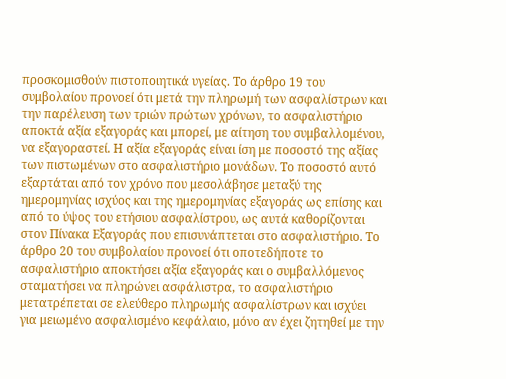προσκομισθούν πιστοποιητικά υγείας. Το άρθρο 19 του συμβολαίου προνοεί ότι μετά την πληρωμή των ασφαλίστρων και την παρέλευση των τριών πρώτων χρόνων, το ασφαλιστήριο αποκτά αξία εξαγοράς και μπορεί, με αίτηση του συμβαλλομένου, να εξαγοραστεί. Η αξία εξαγοράς είναι ίση με ποσοστό της αξίας των πιστωμένων στο ασφαλιστήριο μονάδων. Το ποσοστό αυτό εξαρτάται από τον χρόνο που μεσολάβησε μεταξύ της ημερομηνίας ισχύος και της ημερομηνίας εξαγοράς ως επίσης και από το ύψος του ετήσιου ασφαλίστρου, ως αυτά καθορίζονται στον Πίνακα Εξαγοράς που επισυνάπτεται στο ασφαλιστήριο. Το άρθρο 20 του συμβολαίου προνοεί ότι οποτεδήποτε το ασφαλιστήριο αποκτήσει αξία εξαγοράς και ο συμβαλλόμενος σταματήσει να πληρώνει ασφάλιστρα, το ασφαλιστήριο μετατρέπεται σε ελεύθερο πληρωμής ασφαλίστρων και ισχύει για μειωμένο ασφαλισμένο κεφάλαιο, μόνο αν έχει ζητηθεί με την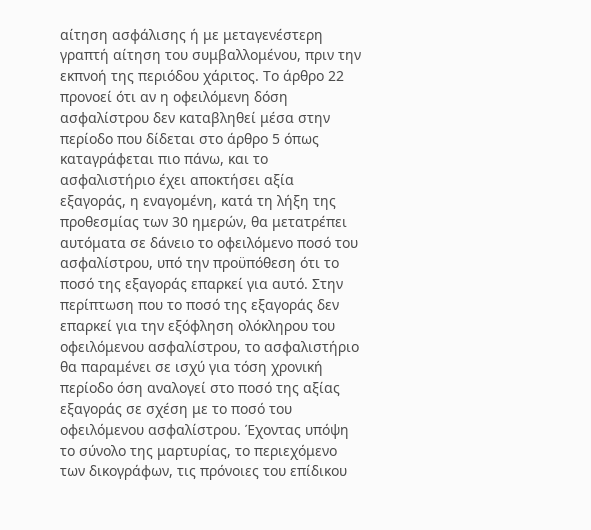αίτηση ασφάλισης ή με μεταγενέστερη γραπτή αίτηση του συμβαλλομένου, πριν την εκπνοή της περιόδου χάριτος. Το άρθρο 22 προνοεί ότι αν η οφειλόμενη δόση ασφαλίστρου δεν καταβληθεί μέσα στην περίοδο που δίδεται στο άρθρο 5 όπως καταγράφεται πιο πάνω, και το ασφαλιστήριο έχει αποκτήσει αξία εξαγοράς, η εναγομένη, κατά τη λήξη της προθεσμίας των 30 ημερών, θα μετατρέπει αυτόματα σε δάνειο το οφειλόμενο ποσό του ασφαλίστρου, υπό την προϋπόθεση ότι το ποσό της εξαγοράς επαρκεί για αυτό. Στην περίπτωση που το ποσό της εξαγοράς δεν επαρκεί για την εξόφληση ολόκληρου του οφειλόμενου ασφαλίστρου, το ασφαλιστήριο θα παραμένει σε ισχύ για τόση χρονική περίοδο όση αναλογεί στο ποσό της αξίας εξαγοράς σε σχέση με το ποσό του οφειλόμενου ασφαλίστρου. Έχοντας υπόψη το σύνολο της μαρτυρίας, το περιεχόμενο των δικογράφων, τις πρόνοιες του επίδικου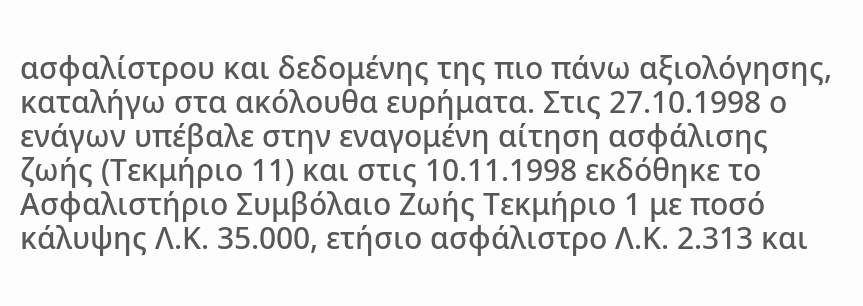ασφαλίστρου και δεδομένης της πιο πάνω αξιολόγησης, καταλήγω στα ακόλουθα ευρήματα. Στις 27.10.1998 ο ενάγων υπέβαλε στην εναγομένη αίτηση ασφάλισης ζωής (Τεκμήριο 11) και στις 10.11.1998 εκδόθηκε το Ασφαλιστήριο Συμβόλαιο Ζωής Τεκμήριο 1 με ποσό κάλυψης Λ.Κ. 35.000, ετήσιο ασφάλιστρο Λ.Κ. 2.313 και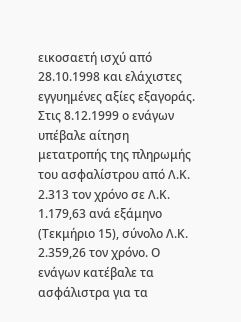εικοσαετή ισχύ από 28.10.1998 και ελάχιστες εγγυημένες αξίες εξαγοράς. Στις 8.12.1999 ο ενάγων υπέβαλε αίτηση μετατροπής της πληρωμής του ασφαλίστρου από Λ.Κ. 2.313 τον χρόνο σε Λ.Κ. 1.179,63 ανά εξάμηνο (Τεκμήριο 15), σύνολο Λ.Κ. 2.359,26 τον χρόνο. Ο ενάγων κατέβαλε τα ασφάλιστρα για τα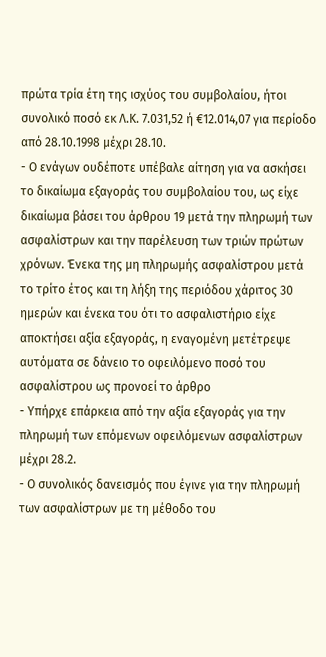πρώτα τρία έτη της ισχύος του συμβολαίου, ήτοι συνολικό ποσό εκ Λ.Κ. 7.031,52 ή €12.014,07 για περίοδο από 28.10.1998 μέχρι 28.10.
- Ο ενάγων ουδέποτε υπέβαλε αίτηση για να ασκήσει το δικαίωμα εξαγοράς του συμβολαίου του, ως είχε δικαίωμα βάσει του άρθρου 19 μετά την πληρωμή των ασφαλίστρων και την παρέλευση των τριών πρώτων χρόνων. Ένεκα της μη πληρωμής ασφαλίστρου μετά το τρίτο έτος και τη λήξη της περιόδου χάριτος 30 ημερών και ένεκα του ότι το ασφαλιστήριο είχε αποκτήσει αξία εξαγοράς, η εναγομένη μετέτρεψε αυτόματα σε δάνειο το οφειλόμενο ποσό του ασφαλίστρου ως προνοεί το άρθρο
- Υπήρχε επάρκεια από την αξία εξαγοράς για την πληρωμή των επόμενων οφειλόμενων ασφαλίστρων μέχρι 28.2.
- Ο συνολικός δανεισμός που έγινε για την πληρωμή των ασφαλίστρων με τη μέθοδο του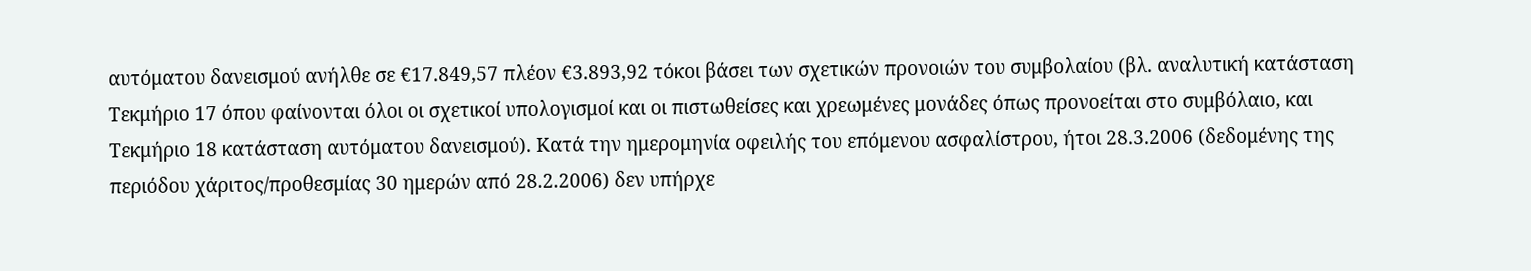αυτόματου δανεισμού ανήλθε σε €17.849,57 πλέον €3.893,92 τόκοι βάσει των σχετικών προνοιών του συμβολαίου (βλ. αναλυτική κατάσταση Τεκμήριο 17 όπου φαίνονται όλοι οι σχετικοί υπολογισμοί και οι πιστωθείσες και χρεωμένες μονάδες όπως προνοείται στο συμβόλαιο, και Τεκμήριο 18 κατάσταση αυτόματου δανεισμού). Κατά την ημερομηνία οφειλής του επόμενου ασφαλίστρου, ήτοι 28.3.2006 (δεδομένης της περιόδου χάριτος/προθεσμίας 30 ημερών από 28.2.2006) δεν υπήρχε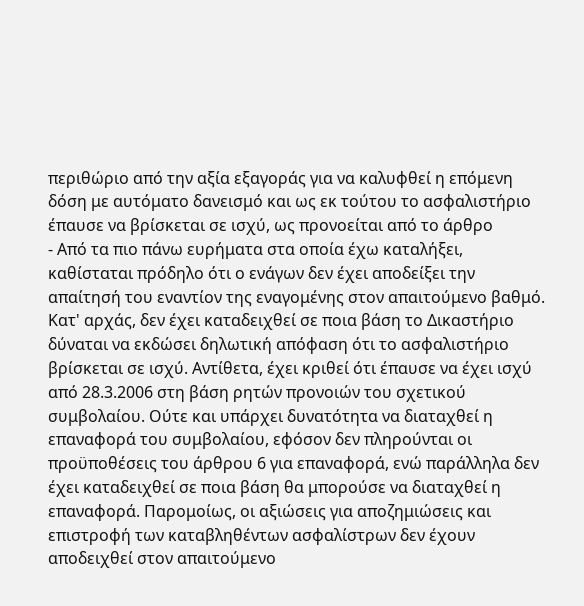περιθώριο από την αξία εξαγοράς για να καλυφθεί η επόμενη δόση με αυτόματο δανεισμό και ως εκ τούτου το ασφαλιστήριο έπαυσε να βρίσκεται σε ισχύ, ως προνοείται από το άρθρο
- Από τα πιο πάνω ευρήματα στα οποία έχω καταλήξει, καθίσταται πρόδηλο ότι ο ενάγων δεν έχει αποδείξει την απαίτησή του εναντίον της εναγομένης στον απαιτούμενο βαθμό. Κατ' αρχάς, δεν έχει καταδειχθεί σε ποια βάση το Δικαστήριο δύναται να εκδώσει δηλωτική απόφαση ότι το ασφαλιστήριο βρίσκεται σε ισχύ. Αντίθετα, έχει κριθεί ότι έπαυσε να έχει ισχύ από 28.3.2006 στη βάση ρητών προνοιών του σχετικού συμβολαίου. Ούτε και υπάρχει δυνατότητα να διαταχθεί η επαναφορά του συμβολαίου, εφόσον δεν πληρούνται οι προϋποθέσεις του άρθρου 6 για επαναφορά, ενώ παράλληλα δεν έχει καταδειχθεί σε ποια βάση θα μπορούσε να διαταχθεί η επαναφορά. Παρομοίως, οι αξιώσεις για αποζημιώσεις και επιστροφή των καταβληθέντων ασφαλίστρων δεν έχουν αποδειχθεί στον απαιτούμενο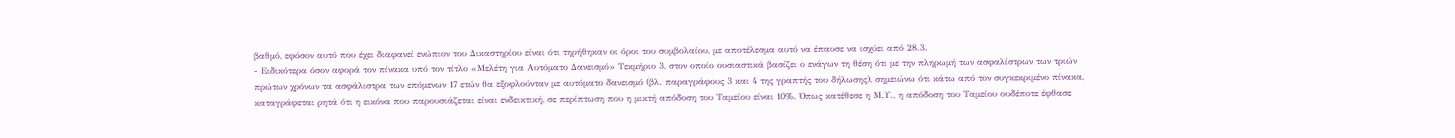βαθμό, εφόσον αυτό που έχει διαφανεί ενώπιον του Δικαστηρίου είναι ότι τηρήθηκαν οι όροι του συμβολαίου, με αποτέλεσμα αυτό να έπαυσε να ισχύει από 28.3.
- Ειδικότερα όσον αφορά τον πίνακα υπό τον τίτλο «Μελέτη για Αυτόματο Δανεισμό» Τεκμήριο 3, στον οποίο ουσιαστικά βασίζει ο ενάγων τη θέση ότι με την πληρωμή των ασφαλίστρων των τριών πρώτων χρόνων τα ασφάλιστρα των επόμενων 17 ετών θα εξοφλούνταν με αυτόματο δανεισμό (βλ. παραγράφους 3 και 4 της γραπτής του δήλωσης), σημειώνω ότι κάτω από τον συγκεκριμένο πίνακα, καταγράφεται ρητά ότι η εικόνα που παρουσιάζεται είναι ενδεικτική, σε περίπτωση που η μικτή απόδοση του Ταμείου είναι 10%. Όπως κατέθεσε η Μ.Υ., η απόδοση του Ταμείου ουδέποτε έφθασε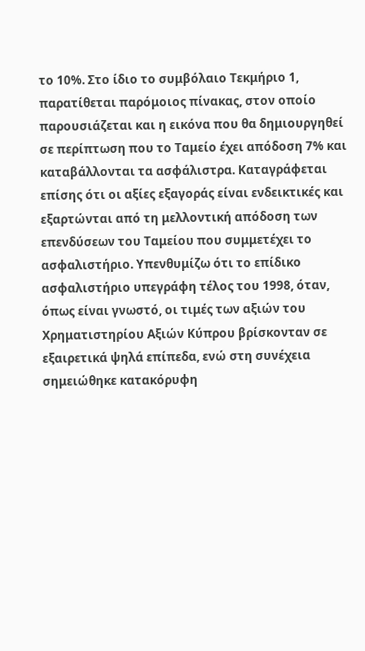το 10%. Στο ίδιο το συμβόλαιο Τεκμήριο 1, παρατίθεται παρόμοιος πίνακας, στον οποίο παρουσιάζεται και η εικόνα που θα δημιουργηθεί σε περίπτωση που το Ταμείο έχει απόδοση 7% και καταβάλλονται τα ασφάλιστρα. Καταγράφεται επίσης ότι οι αξίες εξαγοράς είναι ενδεικτικές και εξαρτώνται από τη μελλοντική απόδοση των επενδύσεων του Ταμείου που συμμετέχει το ασφαλιστήριο. Υπενθυμίζω ότι το επίδικο ασφαλιστήριο υπεγράφη τέλος του 1998, όταν, όπως είναι γνωστό, οι τιμές των αξιών του Χρηματιστηρίου Αξιών Κύπρου βρίσκονταν σε εξαιρετικά ψηλά επίπεδα, ενώ στη συνέχεια σημειώθηκε κατακόρυφη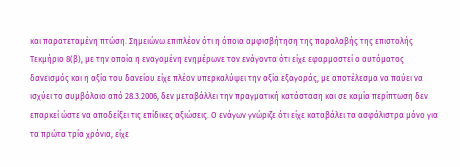και παρατεταμένη πτώση. Σημειώνω επιπλέον ότι η όποια αμφισβήτηση της παραλαβής της επιστολής Τεκμήριο 8(β), με την οποία η εναγομένη ενημέρωνε τον ενάγοντα ότι είχε εφαρμοστεί ο αυτόματος δανεισμός και η αξία του δανείου είχε πλέον υπερκαλύψει την αξία εξαγοράς, με αποτέλεσμα να παύει να ισχύει το συμβόλαιο από 28.3.2006, δεν μεταβάλλει την πραγματική κατάσταση και σε καμία περίπτωση δεν επαρκεί ώστε να αποδείξει τις επίδικες αξιώσεις. Ο ενάγων γνώριζε ότι είχε καταβάλει τα ασφάλιστρα μόνο για τα πρώτα τρία χρόνια, είχε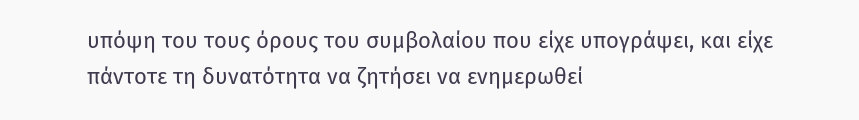υπόψη του τους όρους του συμβολαίου που είχε υπογράψει, και είχε πάντοτε τη δυνατότητα να ζητήσει να ενημερωθεί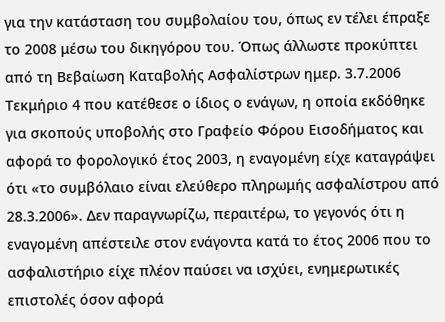για την κατάσταση του συμβολαίου του, όπως εν τέλει έπραξε το 2008 μέσω του δικηγόρου του. Όπως άλλωστε προκύπτει από τη Βεβαίωση Καταβολής Ασφαλίστρων ημερ. 3.7.2006 Τεκμήριο 4 που κατέθεσε ο ίδιος ο ενάγων, η οποία εκδόθηκε για σκοπούς υποβολής στο Γραφείο Φόρου Εισοδήματος και αφορά το φορολογικό έτος 2003, η εναγομένη είχε καταγράψει ότι «το συμβόλαιο είναι ελεύθερο πληρωμής ασφαλίστρου από 28.3.2006». Δεν παραγνωρίζω, περαιτέρω, το γεγονός ότι η εναγομένη απέστειλε στον ενάγοντα κατά το έτος 2006 που το ασφαλιστήριο είχε πλέον παύσει να ισχύει, ενημερωτικές επιστολές όσον αφορά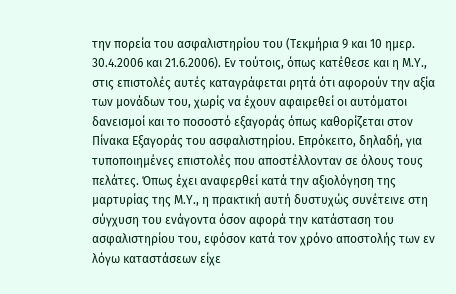την πορεία του ασφαλιστηρίου του (Τεκμήρια 9 και 10 ημερ. 30.4.2006 και 21.6.2006). Εν τούτοις, όπως κατέθεσε και η Μ.Υ., στις επιστολές αυτές καταγράφεται ρητά ότι αφορούν την αξία των μονάδων του, χωρίς να έχουν αφαιρεθεί οι αυτόματοι δανεισμοί και το ποσοστό εξαγοράς όπως καθορίζεται στον Πίνακα Εξαγοράς του ασφαλιστηρίου. Επρόκειτο, δηλαδή, για τυποποιημένες επιστολές που αποστέλλονταν σε όλους τους πελάτες. Όπως έχει αναφερθεί κατά την αξιολόγηση της μαρτυρίας της Μ.Υ., η πρακτική αυτή δυστυχώς συνέτεινε στη σύγχυση του ενάγοντα όσον αφορά την κατάσταση του ασφαλιστηρίου του, εφόσον κατά τον χρόνο αποστολής των εν λόγω καταστάσεων είχε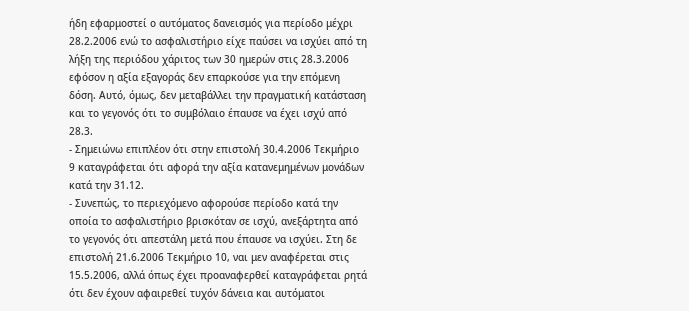ήδη εφαρμοστεί ο αυτόματος δανεισμός για περίοδο μέχρι 28.2.2006 ενώ το ασφαλιστήριο είχε παύσει να ισχύει από τη λήξη της περιόδου χάριτος των 30 ημερών στις 28.3.2006 εφόσον η αξία εξαγοράς δεν επαρκούσε για την επόμενη δόση. Αυτό, όμως, δεν μεταβάλλει την πραγματική κατάσταση και το γεγονός ότι το συμβόλαιο έπαυσε να έχει ισχύ από 28.3.
- Σημειώνω επιπλέον ότι στην επιστολή 30.4.2006 Τεκμήριο 9 καταγράφεται ότι αφορά την αξία κατανεμημένων μονάδων κατά την 31.12.
- Συνεπώς, το περιεχόμενο αφορούσε περίοδο κατά την οποία το ασφαλιστήριο βρισκόταν σε ισχύ, ανεξάρτητα από το γεγονός ότι απεστάλη μετά που έπαυσε να ισχύει. Στη δε επιστολή 21.6.2006 Τεκμήριο 10, ναι μεν αναφέρεται στις 15.5.2006, αλλά όπως έχει προαναφερθεί καταγράφεται ρητά ότι δεν έχουν αφαιρεθεί τυχόν δάνεια και αυτόματοι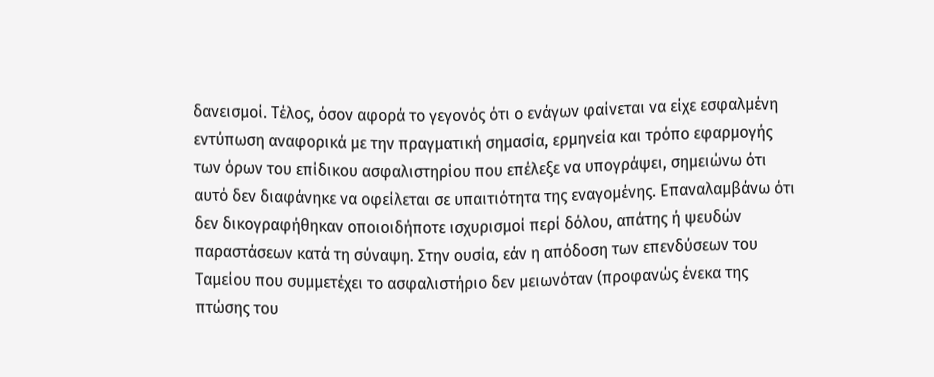δανεισμοί. Τέλος, όσον αφορά το γεγονός ότι ο ενάγων φαίνεται να είχε εσφαλμένη εντύπωση αναφορικά με την πραγματική σημασία, ερμηνεία και τρόπο εφαρμογής των όρων του επίδικου ασφαλιστηρίου που επέλεξε να υπογράψει, σημειώνω ότι αυτό δεν διαφάνηκε να οφείλεται σε υπαιτιότητα της εναγομένης. Επαναλαμβάνω ότι δεν δικογραφήθηκαν οποιοιδήποτε ισχυρισμοί περί δόλου, απάτης ή ψευδών παραστάσεων κατά τη σύναψη. Στην ουσία, εάν η απόδοση των επενδύσεων του Ταμείου που συμμετέχει το ασφαλιστήριο δεν μειωνόταν (προφανώς ένεκα της πτώσης του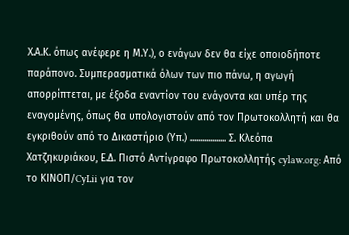Χ.Α.Κ. όπως ανέφερε η Μ.Υ.), ο ενάγων δεν θα είχε οποιοδήποτε παράπονο. Συμπερασματικά όλων των πιο πάνω, η αγωγή απορρίπτεται, με έξοδα εναντίον του ενάγοντα και υπέρ της εναγομένης, όπως θα υπολογιστούν από τον Πρωτοκολλητή και θα εγκριθούν από το Δικαστήριο (Υπ.) .................. Σ. Κλεόπα Χατζηκυριάκου, Ε.Δ. Πιστό Αντίγραφο Πρωτοκολλητής cylaw.org: Από το ΚΙΝOΠ/CyLii για τον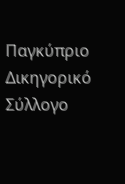Παγκύπριο Δικηγορικό Σύλλογο